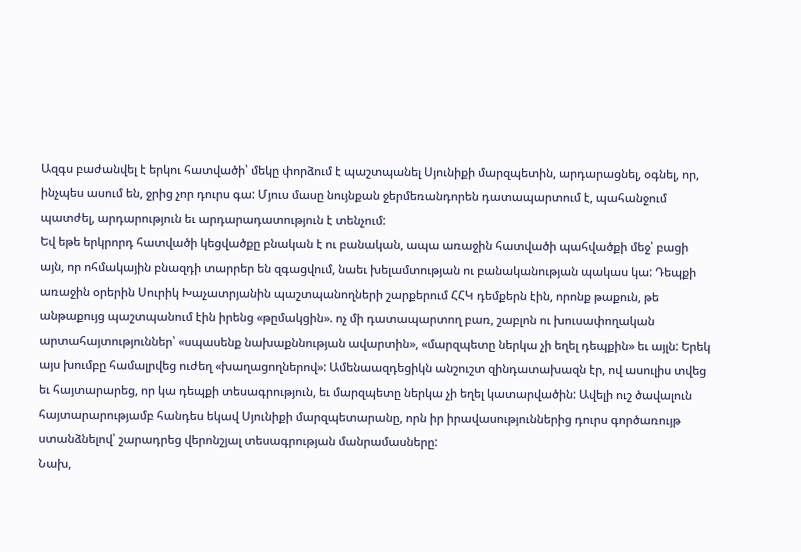Ազգս բաժանվել է երկու հատվածի՝ մեկը փորձում է պաշտպանել Սյունիքի մարզպետին, արդարացնել, օգնել, որ, ինչպես ասում են, ջրից չոր դուրս գա: Մյուս մասը նույնքան ջերմեռանդորեն դատապարտում է, պահանջում պատժել, արդարություն եւ արդարադատություն է տենչում:
Եվ եթե երկրորդ հատվածի կեցվածքը բնական է ու բանական, ապա առաջին հատվածի պահվածքի մեջ՝ բացի այն, որ ոհմակային բնազդի տարրեր են զգացվում, նաեւ խելամտության ու բանականության պակաս կա: Դեպքի առաջին օրերին Սուրիկ Խաչատրյանին պաշտպանողների շարքերում ՀՀԿ դեմքերն էին, որոնք թաքուն, թե անթաքույց պաշտպանում էին իրենց «թըմակցին». ոչ մի դատապարտող բառ, շաբլոն ու խուսափողական արտահայտություններ՝ «սպասենք նախաքննության ավարտին», «մարզպետը ներկա չի եղել դեպքին» եւ այլն: Երեկ այս խումբը համալրվեց ուժեղ «խաղացողներով»: Ամենաազդեցիկն անշուշտ զինդատախազն էր, ով ասուլիս տվեց եւ հայտարարեց, որ կա դեպքի տեսագրություն, եւ մարզպետը ներկա չի եղել կատարվածին: Ավելի ուշ ծավալուն հայտարարությամբ հանդես եկավ Սյունիքի մարզպետարանը, որն իր իրավասություններից դուրս գործառույթ ստանձնելով՝ շարադրեց վերոնշյալ տեսագրության մանրամասները:
Նախ,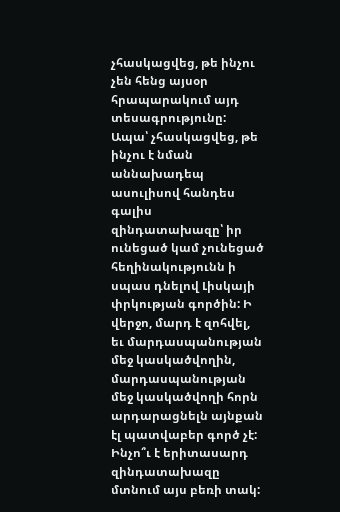չհասկացվեց, թե ինչու չեն հենց այսօր հրապարակում այդ տեսագրությունը: Ապա՝ չհասկացվեց, թե ինչու է նման աննախադեպ ասուլիսով հանդես գալիս զինդատախազը՝ իր ունեցած կամ չունեցած հեղինակությունն ի սպաս դնելով Լիսկայի փրկության գործին: Ի վերջո, մարդ է զոհվել, եւ մարդասպանության մեջ կասկածվողին, մարդասպանության մեջ կասկածվողի հորն արդարացնելն այնքան էլ պատվաբեր գործ չէ: Ինչո՞ւ է երիտասարդ զինդատախազը մտնում այս բեռի տակ: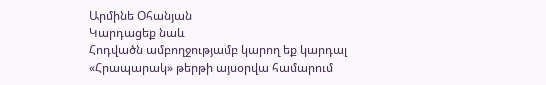Արմինե Օհանյան
Կարդացեք նաև
Հոդվածն ամբողջությամբ կարող եք կարդալ «Հրապարակ» թերթի այսօրվա համարում